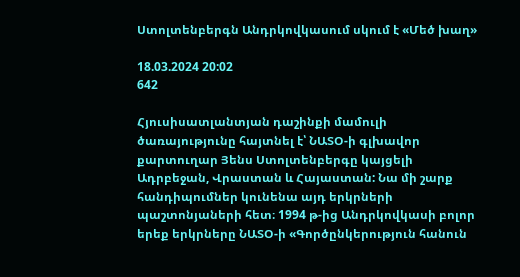Ստոլտենբերգն Անդրկովկասում սկում է «Մեծ խաղ»

18.03.2024 20:02
642

Հյուսիսատլանտյան դաշինքի մամուլի ծառայությունը հայտնել է՝ ՆԱՏՕ-ի գլխավոր քարտուղար Յենս Ստոլտենբերգը կայցելի Ադրբեջան, Վրաստան և Հայաստան: Նա մի շարք հանդիպումներ կունենա այդ երկրների պաշտոնյաների հետ։ 1994 թ-ից Անդրկովկասի բոլոր երեք երկրները ՆԱՏՕ-ի «Գործընկերություն հանուն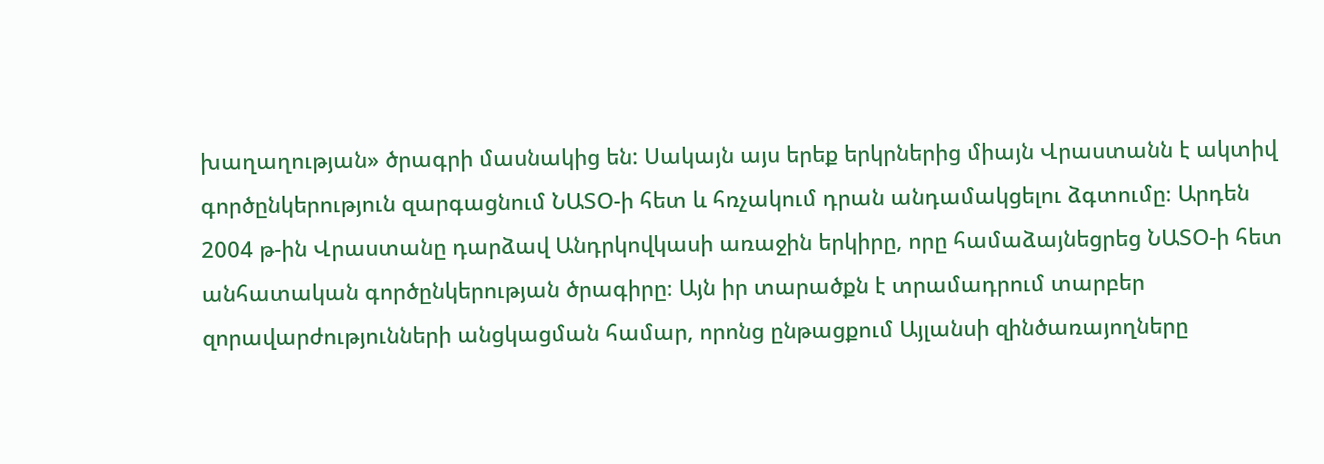խաղաղության» ծրագրի մասնակից են: Սակայն այս երեք երկրներից միայն Վրաստանն է ակտիվ գործընկերություն զարգացնում ՆԱՏՕ-ի հետ և հռչակում դրան անդամակցելու ձգտումը։ Արդեն 2004 թ-ին Վրաստանը դարձավ Անդրկովկասի առաջին երկիրը, որը համաձայնեցրեց ՆԱՏՕ-ի հետ անհատական գործընկերության ծրագիրը։ Այն իր տարածքն է տրամադրում տարբեր զորավարժությունների անցկացման համար, որոնց ընթացքում Այլանսի զինծառայողները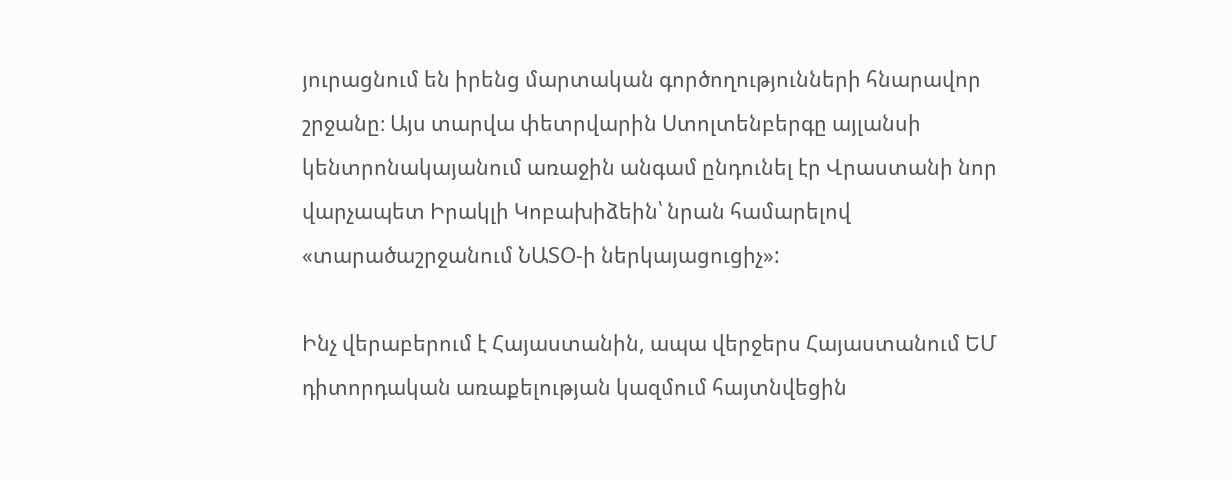յուրացնում են իրենց մարտական գործողությունների հնարավոր շրջանը։ Այս տարվա փետրվարին Ստոլտենբերգը այլանսի կենտրոնակայանում առաջին անգամ ընդունել էր Վրաստանի նոր վարչապետ Իրակլի Կոբախիձեին՝ նրան համարելով «տարածաշրջանում ՆԱՏՕ-ի ներկայացուցիչ»:

Ինչ վերաբերում է Հայաստանին, ապա վերջերս Հայաստանում ԵՄ դիտորդական առաքելության կազմում հայտնվեցին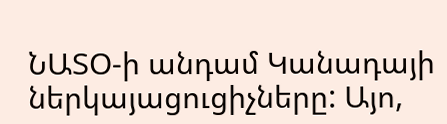ՆԱՏՕ-ի անդամ Կանադայի ներկայացուցիչները: Այո,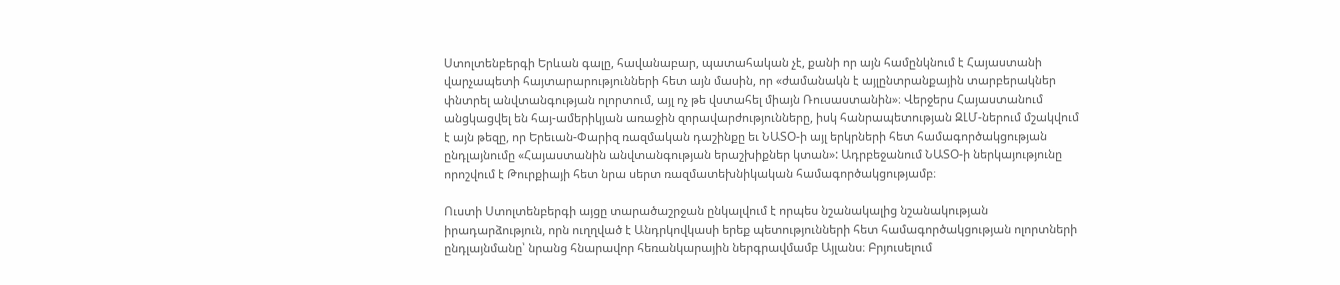Ստոլտենբերգի Երևան գալը, հավանաբար, պատահական չէ, քանի որ այն համընկնում է Հայաստանի վարչապետի հայտարարությունների հետ այն մասին, որ «ժամանակն է այլընտրանքային տարբերակներ փնտրել անվտանգության ոլորտում, այլ ոչ թե վստահել միայն Ռուսաստանին»։ Վերջերս Հայաստանում անցկացվել են հայ-ամերիկյան առաջին զորավարժությունները, իսկ հանրապետության ԶԼՄ-ներում մշակվում է այն թեզը, որ Երեւան-Փարիզ ռազմական դաշինքը եւ ՆԱՏՕ-ի այլ երկրների հետ համագործակցության ընդլայնումը «Հայաստանին անվտանգության երաշխիքներ կտան»: Ադրբեջանում ՆԱՏՕ-ի ներկայությունը որոշվում է Թուրքիայի հետ նրա սերտ ռազմատեխնիկական համագործակցությամբ։

Ուստի Ստոլտենբերգի այցը տարածաշրջան ընկալվում է որպես նշանակալից նշանակության իրադարձություն, որն ուղղված է Անդրկովկասի երեք պետությունների հետ համագործակցության ոլորտների ընդլայնմանը՝ նրանց հնարավոր հեռանկարային ներգրավմամբ Այլանս։ Բրյուսելում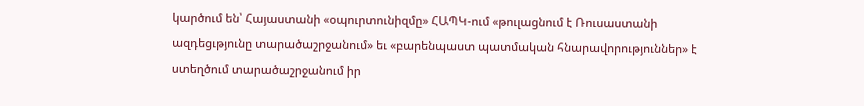կարծում են՝ Հայաստանի «օպուրտունիզմը» ՀԱՊԿ-ում «թուլացնում է Ռուսաստանի ազդեցւթյունը տարածաշրջանում» եւ «բարենպաստ պատմական հնարավորություններ» է ստեղծում տարածաշրջանում իր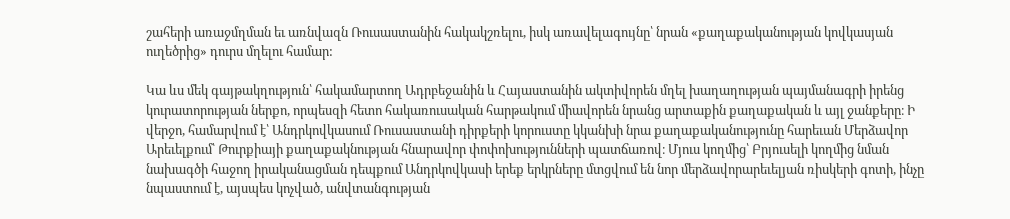շահերի առաջմղման եւ առնվազն Ռուսաստանին հակակշռելու, իսկ առավելագույնը՝ նրան «քաղաքականության կովկասյան ուղեծրից» դուրս մղելու համար:

Կա ևս մեկ գայթակղություն՝ հակամարտող Ադրբեջանին և Հայաստանին ակտիվորեն մղել խաղաղության պայմանագրի իրենց կուրատորության ներքո, որպեսզի հետո հակառուսական հարթակում միավորեն նրանց արտաքին քաղաքական և այլ ջանքերը։ Ի վերջո, համարվում է՝ Անդրկովկասում Ռուսաստանի դիրքերի կորուստը կկանխի նրա քաղաքականությունը հարեւան Մերձավոր Արեւելքում՝ Թուրքիայի քաղաքակնության հնարավոր փոփոխությունների պատճառով։ Մյուս կողմից՝ Բրյուսելի կողմից նման նախագծի հաջող իրականացման դեպքում Անդրկովկասի երեք երկրները մտցվում են նոր մերձավորարեւելյան ռիսկերի գոտի, ինչը նպաստում է, այսպես կոչված, անվտանգության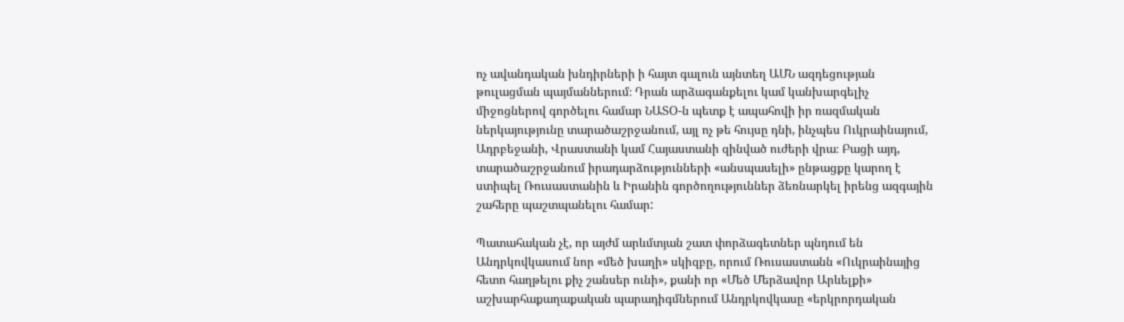ոչ ավանդական խնդիրների ի հայտ գալուն այնտեղ ԱՄՆ ազդեցության թուլացման պայմաններում։ Դրան արձագանքելու կամ կանխարգելիչ միջոցներով գործելու համար ՆԱՏՕ-ն պետք է ապահովի իր ռազմական ներկայությունը տարածաշրջանում, այլ ոչ թե հույսը դնի, ինչպես Ուկրաինայում, Ադրբեջանի, Վրաստանի կամ Հայաստանի զինված ուժերի վրա։ Բացի այդ, տարածաշրջանում իրադարձությունների «անսպասելի» ընթացքը կարող է ստիպել Ռուսաստանին և Իրանին գործողություններ ձեռնարկել իրենց ազգային շահերը պաշտպանելու համար:

Պատահական չէ, որ այժմ արևմտյան շատ փորձագետներ պնդում են Անդրկովկասում նոր «մեծ խաղի» սկիզբը, որում Ռուսաստանն «Ուկրաինայից հետո հաղթելու քիչ շանսեր ունի», քանի որ «Մեծ Մերձավոր Արևելքի» աշխարհաքաղաքական պարադիգմներում Անդրկովկասը «երկրորդական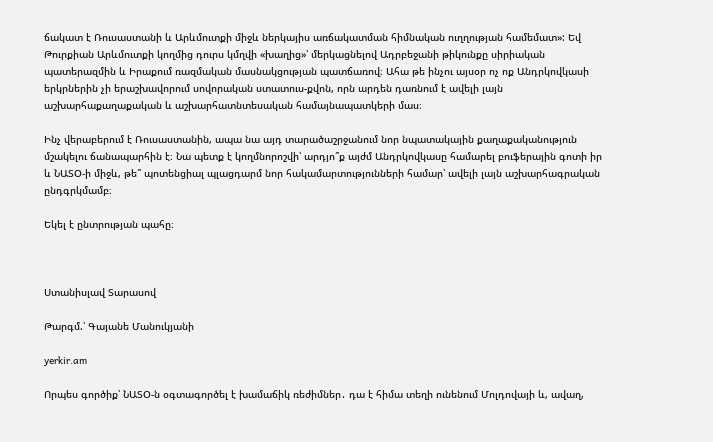ճակատ է Ռուսաստանի և Արևմուտքի միջև ներկայիս առճակատման հիմնական ուղղության համեմատ»: Եվ Թուրքիան Արևմուտքի կողմից դուրս կմղվի «խաղից»՝ մերկացնելով Ադրբեջանի թիկունքը սիրիական պատերազմին և Իրաքում ռազմական մասնակցության պատճառով։ Ահա թե ինչու այսօր ոչ ոք Անդրկովկասի երկրներին չի երաշխավորում սովորական ստատուս-քվոն, որն արդեն դառնում է ավելի լայն աշխարհաքաղաքական և աշխարհատնտեսական համայնապատկերի մաս։

Ինչ վերաբերում է Ռուսաստանին, ապա նա այդ տարածաշրջանում նոր նպատակային քաղաքականություն մշակելու ճանապարհին է։ Նա պետք է կողմնորոշվի՝ արդյո՞ք այժմ Անդրկովկասը համարել բուֆերային գոտի իր և ՆԱՏՕ-ի միջև, թե՞ պոտենցիալ պլացդարմ նոր հակամարտությունների համար՝ ավելի լայն աշխարհագրական ընդգրկմամբ։

Եկել է ընտրության պահը։



Ստանիսլավ Տարասով

Թարգմ.՝ Գայանե Մանուկյանի

yerkir.am

Որպես գործիք՝ ՆԱՏՕ-ն օգտագործել է խամաճիկ ռեժիմներ․ դա է հիմա տեղի ունենում Մոլդովայի և, ավաղ,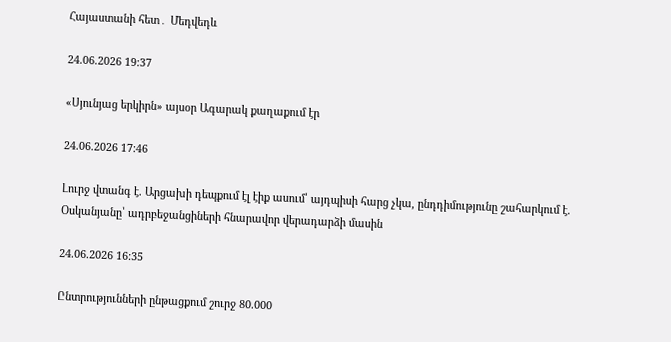Հայաստանի հետ․ Մեդվեդև

24.06.2026 19:37

«Սյունյաց երկիրն» այսօր Ագարակ քաղաքում էր

24.06.2026 17:46

Լուրջ վտանգ է. Արցախի դեպքում էլ էիք ասում՝ այդպիսի հարց չկա, ընդդիմությունը շահարկում է. Օսկանյանը՝ ադրբեջանցիների հնարավոր վերադարձի մասին

24.06.2026 16:35

Ընտրությունների ընթացքում շուրջ 80.000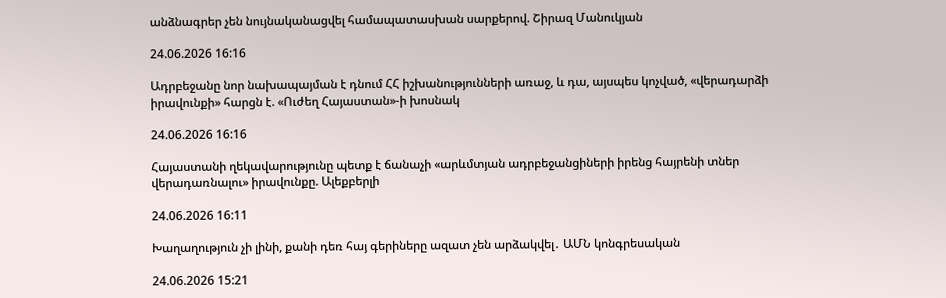անձնագրեր չեն նույնականացվել համապատասխան սարքերով. Շիրազ Մանուկյան

24.06.2026 16:16

Ադրբեջանը նոր նախապայման է դնում ՀՀ իշխանությունների առաջ, և դա, այսպես կոչված, «վերադարձի իրավունքի» հարցն է. «Ուժեղ Հայաստան»-ի խոսնակ

24.06.2026 16:16

Հայաստանի ղեկավարությունը պետք է ճանաչի «արևմտյան ադրբեջանցիների իրենց հայրենի տներ վերադառնալու» իրավունքը. Ալեքբերլի

24.06.2026 16:11

Խաղաղություն չի լինի, քանի դեռ հայ գերիները ազատ չեն արձակվել․ ԱՄՆ կոնգրեսական

24.06.2026 15:21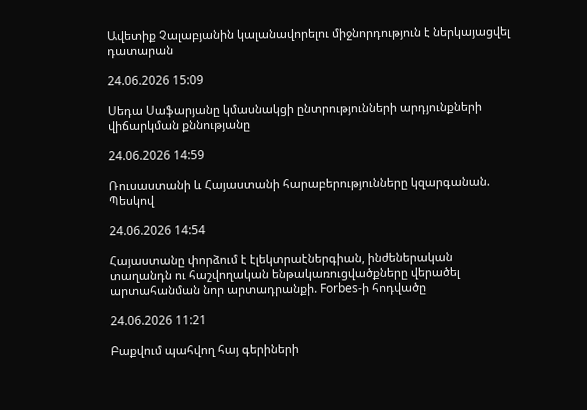Ավետիք Չալաբյանին կալանավորելու միջնորդություն է ներկայացվել դատարան

24.06.2026 15:09

Սեդա Սաֆարյանը կմասնակցի ընտրությունների արդյունքների վիճարկման քննությանը

24.06.2026 14:59

Ռուսաստանի և Հայաստանի հարաբերությունները կզարգանան. Պեսկով

24.06.2026 14:54

Հայաստանը փորձում է էլեկտրաէներգիան, ինժեներական տաղանդն ու հաշվողական ենթակառուցվածքները վերածել արտահանման նոր արտադրանքի. Forbes-ի հոդվածը

24.06.2026 11:21

Բաքվում պահվող հայ գերիների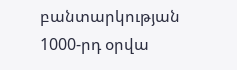բանտարկության 1000-րդ օրվա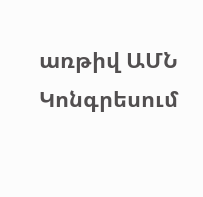առթիվ ԱՄՆ Կոնգրեսում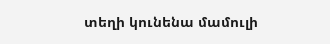տեղի կունենա մամուլի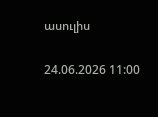ասուլիս

24.06.2026 11:00